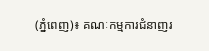(ភ្នំពេញ)៖ គណៈកម្មការជំនាញរ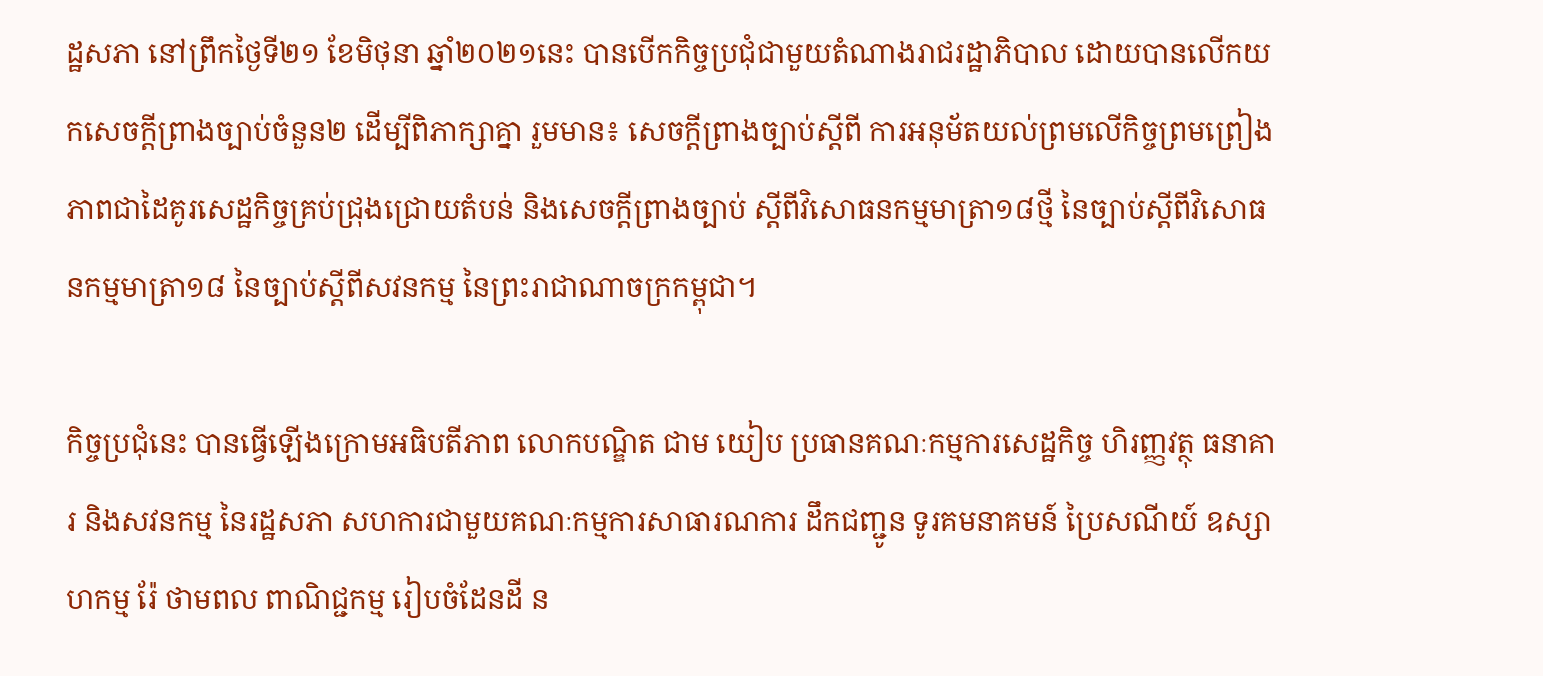ដ្ឋសភា នៅព្រឹកថ្ងៃទី២១ ខែមិថុនា ឆ្នាំ២០២១នេះ បានបើកកិច្ចប្រជុំជាមួយតំណាងរាជរដ្ឋាភិបាល ដោយបានលើកយកសេចក្តីព្រាងច្បាប់ចំនួន២ ដើម្បីពិភាក្សាគ្នា រួមមាន៖ សេចក្តីព្រាងច្បាប់ស្តីពី ការអនុម័តយល់ព្រមលើកិច្ចព្រមព្រៀងភាពជាដៃគូរសេដ្ឋកិច្ចគ្រប់ជ្រុងជ្រោយតំបន់ និងសេចក្តីព្រាងច្បាប់ ស្តីពីវិសោធនកម្មមាត្រា១៨ថ្មី នៃច្បាប់ស្តីពីវិសោធនកម្មមាត្រា១៨ នៃច្បាប់ស្តីពីសវនកម្ម នៃព្រះរាជាណាចក្រកម្ពុជា។

កិច្ចប្រជុំនេះ បានធ្វើឡើងក្រោមអធិបតីភាព លោកបណ្ឌិត ជាម យៀប ប្រធានគណៈកម្មការសេដ្ឋកិច្ច ហិរញ្ញវត្ថុ ធនាគារ និងសវនកម្ម នៃរដ្ឋសភា សហការជាមួយគណៈកម្មការសាធារណការ ដឹកជញ្ជូន ទូរគមនាគមន៍ ប្រៃសណីយ៍ ឧស្សាហកម្ម រ៉ែ ថាមពល ពាណិជ្ជកម្ម រៀបចំដែនដី ន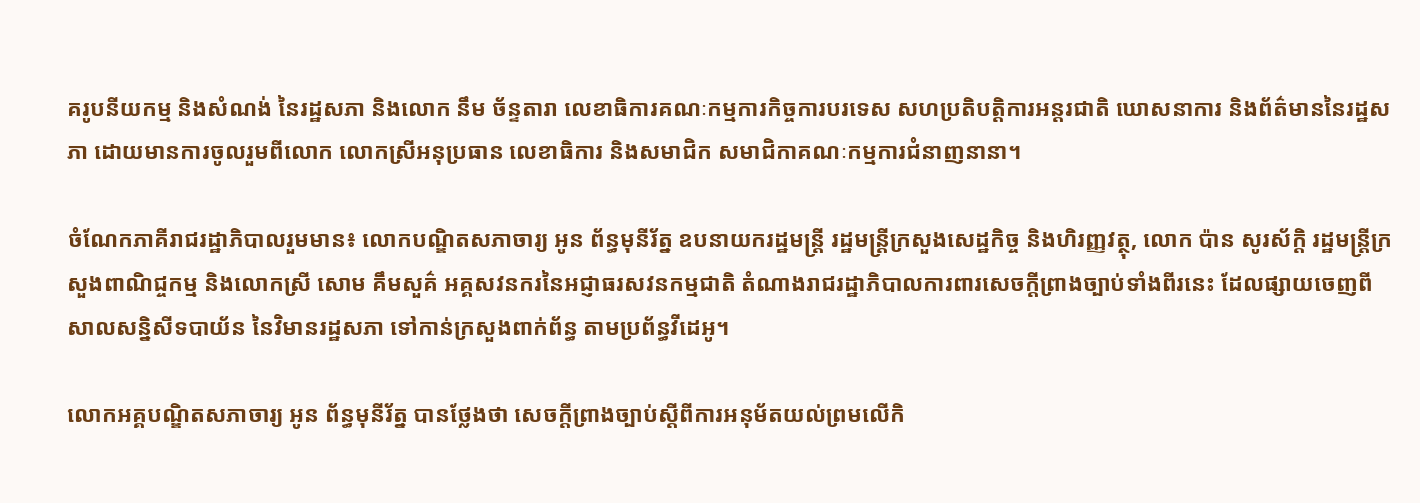គរូបនីយកម្ម និងសំណង់ នៃរដ្ឋសភា និងលោក នឹម ច័ន្ទតារា លេខាធិការគណៈកម្មការកិច្ចការបរទេស សហប្រតិបត្តិការអន្តរជាតិ ឃោសនាការ និងព័ត៌មាននៃរដ្ឋសភា ដោយមានការចូលរួមពីលោក លោកស្រីអនុប្រធាន លេខាធិការ និងសមាជិក សមាជិកាគណៈកម្មការជំនាញនានា។

ចំណែកភាគីរាជរដ្ឋាភិបាលរួមមាន៖ លោកបណ្ឌិតសភាចារ្យ អូន ព័ន្ធមុនីរ័ត្ន ឧបនាយករដ្ឋមន្ត្រី រដ្ឋមន្រ្តីក្រសួងសេដ្ឋកិច្ច និងហិរញ្ញវត្ថុ, លោក ប៉ាន សូរស័ក្តិ រដ្ឋមន្រ្តីក្រសួងពាណិជ្ចកម្ម និងលោកស្រី សោម គឹមសួគ៌ អគ្គសវនករនៃអជ្ញាធរសវនកម្មជាតិ តំណាងរាជរដ្ឋាភិបាលការពារសេចក្តីព្រាងច្បាប់ទាំងពីរនេះ ដែលផ្សាយចេញពីសាលសន្និសីទបាយ័ន នៃវិមានរដ្ឋសភា ទៅកាន់ក្រសួងពាក់ព័ន្ធ តាមប្រព័ន្ធវីដេអូ។

លោកអគ្គបណ្ឌិតសភាចារ្យ អូន ព័ន្ធមុនីរ័ត្ន បានថ្លែងថា សេចក្តីព្រាងច្បាប់ស្តីពីការអនុម័តយល់ព្រមលើកិ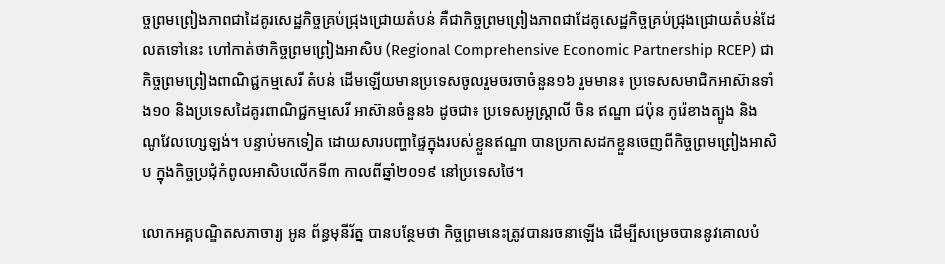ច្ចព្រមព្រៀងភាពជាដៃគូរសេដ្ឋកិច្ចគ្រប់ជ្រុងជ្រោយតំបន់ គឺជាកិច្ចព្រមព្រៀងភាពជាដែគូសេដ្ឋកិច្ចគ្រប់ជ្រុងជ្រោយតំបន់ដែលតទៅនេះ ហៅកាត់ថាកិច្ចព្រមព្រៀងអាសិប (Regional Comprehensive Economic Partnership RCEP) ជាកិច្ចព្រមព្រៀងពាណិជ្ជកម្មសេរី តំបន់ ដើមឡើយមានប្រទេសចូលរួមចរចាចំនួន១៦ រួមមាន៖ ប្រទេសសមាជិកអាស៊ានទាំង១០ និងប្រទេសដៃគូរពាណិជ្ជកម្មសេរី អាស៊ានចំនួន៦ ដូចជា៖ ប្រទេសអូស្ត្រាលី ចិន ឥណ្ឌា ជប៉ុន កូរ៉េខាងត្បូង និង ណូវែលហ្សេឡង់។ បន្ទាប់មកទៀត ដោយសារបញ្ហាផ្ទៃក្នុងរបស់ខ្លួនឥណ្ឌា បានប្រកាសដកខ្លួនចេញពីកិច្ចព្រមព្រៀងអាសិប ក្នុងកិច្ចប្រជុំកំពូលអាសិបលើកទី៣ កាលពីឆ្នាំ២០១៩ នៅប្រទេសថៃ។

លោកអគ្គបណ្ឌិតសភាចារ្យ អូន ព័ន្ធមុនីរ័ត្ន បានបន្ថែមថា កិច្ចព្រមនេះត្រូវបានរចនាឡើង ដើម្បីសម្រេចបាននូវគោលបំ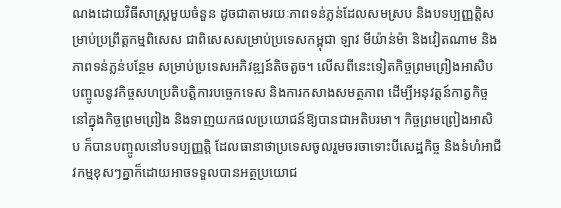ណងដោយវិធីសាស្រ្តមួយចំនួន ដូចជាតាមរយៈភាពទន់ភ្លន់ដែលសមស្រប និងបទប្បញ្ញត្តិសម្រាប់ប្រព្រឹត្តកម្មពិសេស ជាពិសេសសម្រាប់ប្រទេសកម្ពុជា ឡាវ មីយ៉ាន់ម៉ា និងវៀតណាម និងភាពទន់ភ្លន់បន្ថែម សម្រាប់ប្រទេសអភិវឌ្ឍន៍តិចតួច។ លើសពីនេះទៀតកិច្ចព្រមព្រៀងអាសិប បញ្ចូលនូវកិច្ចសហប្រតិបត្តិការបច្ចេកទេស និងការកសាងសមត្ថភាព ដើម្បីអនុវត្តន៍កាត្វកិច្ចនៅក្នុងកិច្ចព្រមព្រៀង និងទាញយកផលប្រយោជន៍ឱ្យបានជាអតិបរមា។ កិច្ចព្រមព្រៀងអាសិប ក៏បានបញ្ចូលនៅបទប្បញ្ញត្តិ ដែលធានាថាប្រទេសចូលរួមចរចាទោះបីសេដ្ឋកិច្ច និងទំហំអាជីវកម្មខុសៗគ្នាក៏ដោយអាចទទួលបានអត្ថប្រយោជ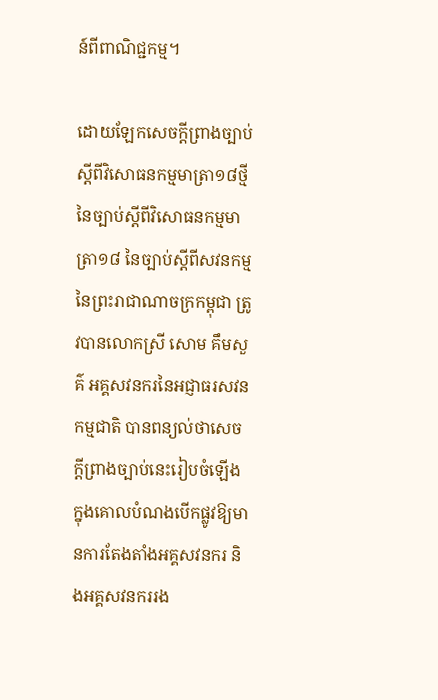ន៍ពីពាណិជ្ជកម្ម។

ដោយឡែកសេចក្តីព្រាងច្បាប់ ស្តីពីវិសោធនកម្មមាត្រា១៨ថ្មី នៃច្បាប់ស្តីពីវិសោធនកម្មមាត្រា១៨ នៃច្បាប់ស្តីពីសវនកម្ម នៃព្រះរាជាណាចក្រកម្ពុជា ត្រូវបានលោកស្រី សោម គឹមសួគ៌ អគ្គសវនករនៃអជ្ញាធរសវនកម្មជាតិ បានពន្យល់ថាសេចក្តីព្រាងច្បាប់នេះរៀបចំឡើង ក្នុងគោលបំណងបើកផ្លូវឱ្យមានការតែងតាំងអគ្គសវនករ និងអគ្គសវនកររង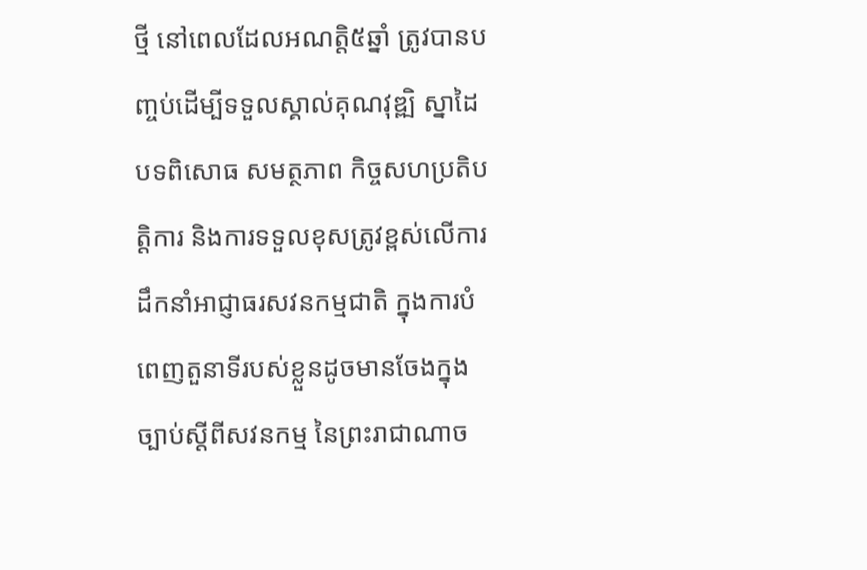ថ្មី នៅពេលដែលអណត្តិ៥ឆ្នាំ ត្រូវបានបញ្ចប់ដើម្បីទទួលស្គាល់គុណវុឌ្ឍិ ស្នាដៃ បទពិសោធ សមត្ថភាព កិច្ចសហប្រតិបត្តិការ និងការទទួលខុសត្រូវខ្ពស់លើការដឹកនាំអាជ្ញាធរសវនកម្មជាតិ ក្នុងការបំពេញតួនាទីរបស់ខ្លួនដូចមានចែងក្នុងច្បាប់ស្តីពីសវនកម្ម នៃព្រះរាជាណាច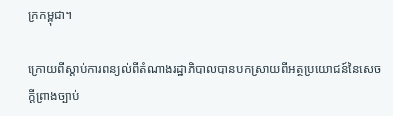ក្រកម្ពុជា។

ក្រោយពីស្តាប់ការពន្យល់ពីតំណាងរដ្ឋាភិបាលបានបកស្រាយពីអត្ថប្រយោជន៍នៃសេចក្តីព្រាងច្បាប់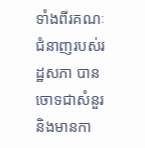ទាំងពីរគណៈជំនាញរបស់រដ្ឋសភា បានចោទជាសំនួរ និងមានកា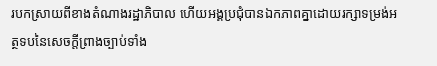របកស្រាយពីខាងតំណាងរដ្ឋាភិបាល ហើយអង្គប្រជុំបានឯកភាពគ្នាដោយរក្សាទម្រង់អត្ថទបនៃសេចក្តីព្រាងច្បាប់ទាំង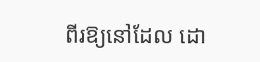ពីរឱ្យនៅដែល ដោ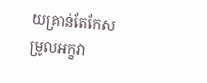យគ្រាន់តែកែសម្រូលអក្ខវា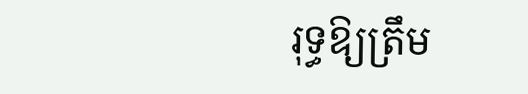រុទ្ធឱ្យត្រឹម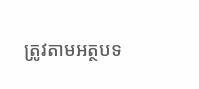ត្រូវតាមអត្ថបទ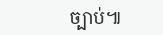ច្បាប់៕